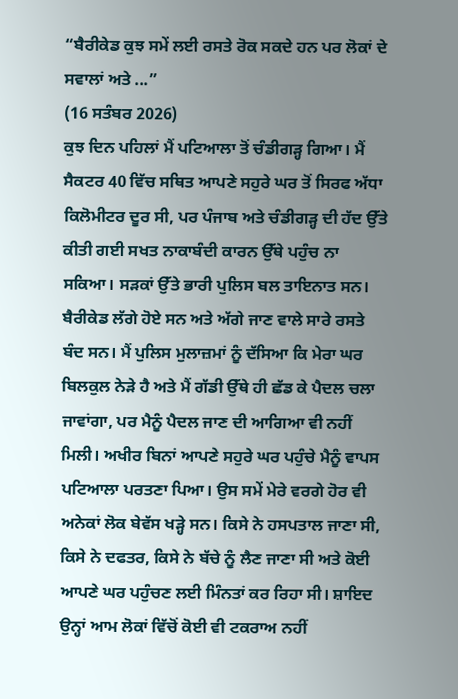“ਬੈਰੀਕੇਡ ਕੁਝ ਸਮੇਂ ਲਈ ਰਸਤੇ ਰੋਕ ਸਕਦੇ ਹਨ ਪਰ ਲੋਕਾਂ ਦੇ ਸਵਾਲਾਂ ਅਤੇ ...”
(16 ਸਤੰਬਰ 2026)
ਕੁਝ ਦਿਨ ਪਹਿਲਾਂ ਮੈਂ ਪਟਿਆਲਾ ਤੋਂ ਚੰਡੀਗੜ੍ਹ ਗਿਆ। ਮੈਂ ਸੈਕਟਰ 40 ਵਿੱਚ ਸਥਿਤ ਆਪਣੇ ਸਹੁਰੇ ਘਰ ਤੋਂ ਸਿਰਫ ਅੱਧਾ ਕਿਲੋਮੀਟਰ ਦੂਰ ਸੀ, ਪਰ ਪੰਜਾਬ ਅਤੇ ਚੰਡੀਗੜ੍ਹ ਦੀ ਹੱਦ ਉੱਤੇ ਕੀਤੀ ਗਈ ਸਖਤ ਨਾਕਾਬੰਦੀ ਕਾਰਨ ਉੱਥੇ ਪਹੁੰਚ ਨਾ ਸਕਿਆ। ਸੜਕਾਂ ਉੱਤੇ ਭਾਰੀ ਪੁਲਿਸ ਬਲ ਤਾਇਨਾਤ ਸਨ। ਬੈਰੀਕੇਡ ਲੱਗੇ ਹੋਏ ਸਨ ਅਤੇ ਅੱਗੇ ਜਾਣ ਵਾਲੇ ਸਾਰੇ ਰਸਤੇ ਬੰਦ ਸਨ। ਮੈਂ ਪੁਲਿਸ ਮੁਲਾਜ਼ਮਾਂ ਨੂੰ ਦੱਸਿਆ ਕਿ ਮੇਰਾ ਘਰ ਬਿਲਕੁਲ ਨੇੜੇ ਹੈ ਅਤੇ ਮੈਂ ਗੱਡੀ ਉੱਥੇ ਹੀ ਛੱਡ ਕੇ ਪੈਦਲ ਚਲਾ ਜਾਵਾਂਗਾ, ਪਰ ਮੈਨੂੰ ਪੈਦਲ ਜਾਣ ਦੀ ਆਗਿਆ ਵੀ ਨਹੀਂ ਮਿਲੀ। ਅਖੀਰ ਬਿਨਾਂ ਆਪਣੇ ਸਹੁਰੇ ਘਰ ਪਹੁੰਚੇ ਮੈਨੂੰ ਵਾਪਸ ਪਟਿਆਲਾ ਪਰਤਣਾ ਪਿਆ। ਉਸ ਸਮੇਂ ਮੇਰੇ ਵਰਗੇ ਹੋਰ ਵੀ ਅਨੇਕਾਂ ਲੋਕ ਬੇਵੱਸ ਖੜ੍ਹੇ ਸਨ। ਕਿਸੇ ਨੇ ਹਸਪਤਾਲ ਜਾਣਾ ਸੀ, ਕਿਸੇ ਨੇ ਦਫਤਰ, ਕਿਸੇ ਨੇ ਬੱਚੇ ਨੂੰ ਲੈਣ ਜਾਣਾ ਸੀ ਅਤੇ ਕੋਈ ਆਪਣੇ ਘਰ ਪਹੁੰਚਣ ਲਈ ਮਿੰਨਤਾਂ ਕਰ ਰਿਹਾ ਸੀ। ਸ਼ਾਇਦ ਉਨ੍ਹਾਂ ਆਮ ਲੋਕਾਂ ਵਿੱਚੋਂ ਕੋਈ ਵੀ ਟਕਰਾਅ ਨਹੀਂ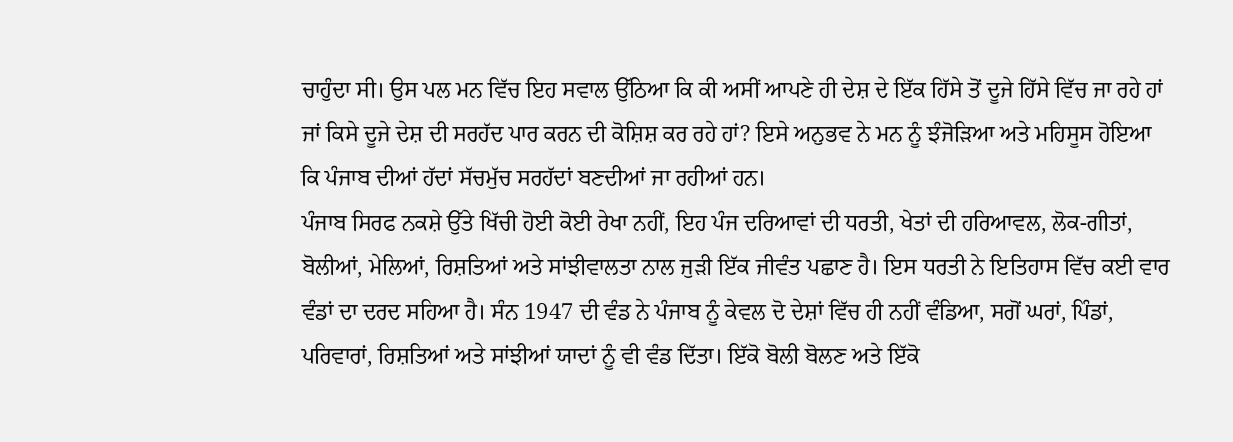ਚਾਹੁੰਦਾ ਸੀ। ਉਸ ਪਲ ਮਨ ਵਿੱਚ ਇਹ ਸਵਾਲ ਉੱਠਿਆ ਕਿ ਕੀ ਅਸੀਂ ਆਪਣੇ ਹੀ ਦੇਸ਼ ਦੇ ਇੱਕ ਹਿੱਸੇ ਤੋਂ ਦੂਜੇ ਹਿੱਸੇ ਵਿੱਚ ਜਾ ਰਹੇ ਹਾਂ ਜਾਂ ਕਿਸੇ ਦੂਜੇ ਦੇਸ਼ ਦੀ ਸਰਹੱਦ ਪਾਰ ਕਰਨ ਦੀ ਕੋਸ਼ਿਸ਼ ਕਰ ਰਹੇ ਹਾਂ? ਇਸੇ ਅਨੁਭਵ ਨੇ ਮਨ ਨੂੰ ਝੰਜੋੜਿਆ ਅਤੇ ਮਹਿਸੂਸ ਹੋਇਆ ਕਿ ਪੰਜਾਬ ਦੀਆਂ ਹੱਦਾਂ ਸੱਚਮੁੱਚ ਸਰਹੱਦਾਂ ਬਣਦੀਆਂ ਜਾ ਰਹੀਆਂ ਹਨ।
ਪੰਜਾਬ ਸਿਰਫ ਨਕਸ਼ੇ ਉੱਤੇ ਖਿੱਚੀ ਹੋਈ ਕੋਈ ਰੇਖਾ ਨਹੀਂ, ਇਹ ਪੰਜ ਦਰਿਆਵਾਂ ਦੀ ਧਰਤੀ, ਖੇਤਾਂ ਦੀ ਹਰਿਆਵਲ, ਲੋਕ-ਗੀਤਾਂ, ਬੋਲੀਆਂ, ਮੇਲਿਆਂ, ਰਿਸ਼ਤਿਆਂ ਅਤੇ ਸਾਂਝੀਵਾਲਤਾ ਨਾਲ ਜੁੜੀ ਇੱਕ ਜੀਵੰਤ ਪਛਾਣ ਹੈ। ਇਸ ਧਰਤੀ ਨੇ ਇਤਿਹਾਸ ਵਿੱਚ ਕਈ ਵਾਰ ਵੰਡਾਂ ਦਾ ਦਰਦ ਸਹਿਆ ਹੈ। ਸੰਨ 1947 ਦੀ ਵੰਡ ਨੇ ਪੰਜਾਬ ਨੂੰ ਕੇਵਲ ਦੋ ਦੇਸ਼ਾਂ ਵਿੱਚ ਹੀ ਨਹੀਂ ਵੰਡਿਆ, ਸਗੋਂ ਘਰਾਂ, ਪਿੰਡਾਂ, ਪਰਿਵਾਰਾਂ, ਰਿਸ਼ਤਿਆਂ ਅਤੇ ਸਾਂਝੀਆਂ ਯਾਦਾਂ ਨੂੰ ਵੀ ਵੰਡ ਦਿੱਤਾ। ਇੱਕੋ ਬੋਲੀ ਬੋਲਣ ਅਤੇ ਇੱਕੋ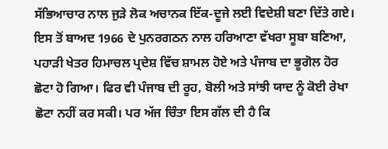ਸੱਭਿਆਚਾਰ ਨਾਲ ਜੁੜੇ ਲੋਕ ਅਚਾਨਕ ਇੱਕ-ਦੂਜੇ ਲਈ ਵਿਦੇਸ਼ੀ ਬਣਾ ਦਿੱਤੇ ਗਏ। ਇਸ ਤੋਂ ਬਾਅਦ 1966 ਦੇ ਪੁਨਰਗਠਨ ਨਾਲ ਹਰਿਆਣਾ ਵੱਖਰਾ ਸੂਬਾ ਬਣਿਆ, ਪਹਾੜੀ ਖੇਤਰ ਹਿਮਾਚਲ ਪ੍ਰਦੇਸ਼ ਵਿੱਚ ਸ਼ਾਮਲ ਹੋਏ ਅਤੇ ਪੰਜਾਬ ਦਾ ਭੂਗੋਲ ਹੋਰ ਛੋਟਾ ਹੋ ਗਿਆ। ਫਿਰ ਵੀ ਪੰਜਾਬ ਦੀ ਰੂਹ, ਬੋਲੀ ਅਤੇ ਸਾਂਝੀ ਯਾਦ ਨੂੰ ਕੋਈ ਰੇਖਾ ਛੋਟਾ ਨਹੀਂ ਕਰ ਸਕੀ। ਪਰ ਅੱਜ ਚਿੰਤਾ ਇਸ ਗੱਲ ਦੀ ਹੈ ਕਿ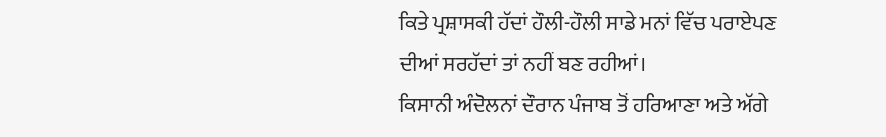ਕਿਤੇ ਪ੍ਰਸ਼ਾਸਕੀ ਹੱਦਾਂ ਹੌਲੀ-ਹੌਲੀ ਸਾਡੇ ਮਨਾਂ ਵਿੱਚ ਪਰਾਏਪਣ ਦੀਆਂ ਸਰਹੱਦਾਂ ਤਾਂ ਨਹੀਂ ਬਣ ਰਹੀਆਂ।
ਕਿਸਾਨੀ ਅੰਦੋਲਨਾਂ ਦੌਰਾਨ ਪੰਜਾਬ ਤੋਂ ਹਰਿਆਣਾ ਅਤੇ ਅੱਗੇ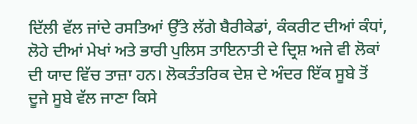ਦਿੱਲੀ ਵੱਲ ਜਾਂਦੇ ਰਸਤਿਆਂ ਉੱਤੇ ਲੱਗੇ ਬੈਰੀਕੇਡਾਂ, ਕੰਕਰੀਟ ਦੀਆਂ ਕੰਧਾਂ, ਲੋਹੇ ਦੀਆਂ ਮੇਖਾਂ ਅਤੇ ਭਾਰੀ ਪੁਲਿਸ ਤਾਇਨਾਤੀ ਦੇ ਦ੍ਰਿਸ਼ ਅਜੇ ਵੀ ਲੋਕਾਂ ਦੀ ਯਾਦ ਵਿੱਚ ਤਾਜ਼ਾ ਹਨ। ਲੋਕਤੰਤਰਿਕ ਦੇਸ਼ ਦੇ ਅੰਦਰ ਇੱਕ ਸੂਬੇ ਤੋਂ ਦੂਜੇ ਸੂਬੇ ਵੱਲ ਜਾਣਾ ਕਿਸੇ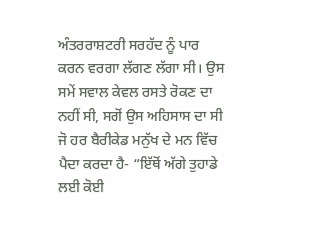ਅੰਤਰਰਾਸ਼ਟਰੀ ਸਰਹੱਦ ਨੂੰ ਪਾਰ ਕਰਨ ਵਰਗਾ ਲੱਗਣ ਲੱਗਾ ਸੀ। ਉਸ ਸਮੇਂ ਸਵਾਲ ਕੇਵਲ ਰਸਤੇ ਰੋਕਣ ਦਾ ਨਹੀਂ ਸੀ, ਸਗੋਂ ਉਸ ਅਹਿਸਾਸ ਦਾ ਸੀ ਜੋ ਹਰ ਬੈਰੀਕੇਡ ਮਨੁੱਖ ਦੇ ਮਨ ਵਿੱਚ ਪੈਦਾ ਕਰਦਾ ਹੈ- “ਇੱਥੋਂ ਅੱਗੇ ਤੁਹਾਡੇ ਲਈ ਕੋਈ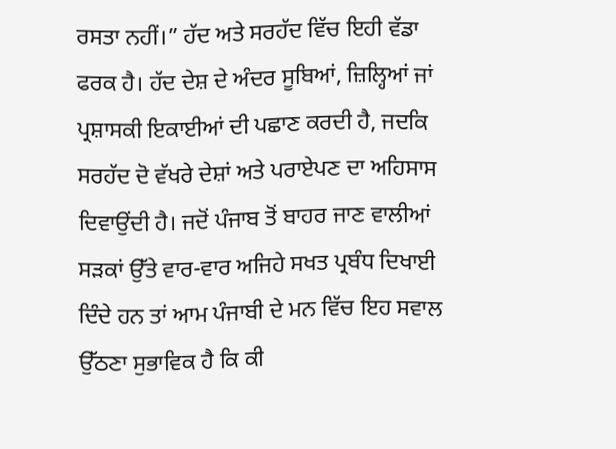ਰਸਤਾ ਨਹੀਂ।” ਹੱਦ ਅਤੇ ਸਰਹੱਦ ਵਿੱਚ ਇਹੀ ਵੱਡਾ ਫਰਕ ਹੈ। ਹੱਦ ਦੇਸ਼ ਦੇ ਅੰਦਰ ਸੂਬਿਆਂ, ਜ਼ਿਲ੍ਹਿਆਂ ਜਾਂ ਪ੍ਰਸ਼ਾਸਕੀ ਇਕਾਈਆਂ ਦੀ ਪਛਾਣ ਕਰਦੀ ਹੈ, ਜਦਕਿ ਸਰਹੱਦ ਦੋ ਵੱਖਰੇ ਦੇਸ਼ਾਂ ਅਤੇ ਪਰਾਏਪਣ ਦਾ ਅਹਿਸਾਸ ਦਿਵਾਉਂਦੀ ਹੈ। ਜਦੋਂ ਪੰਜਾਬ ਤੋਂ ਬਾਹਰ ਜਾਣ ਵਾਲੀਆਂ ਸੜਕਾਂ ਉੱਤੇ ਵਾਰ-ਵਾਰ ਅਜਿਹੇ ਸਖਤ ਪ੍ਰਬੰਧ ਦਿਖਾਈ ਦਿੰਦੇ ਹਨ ਤਾਂ ਆਮ ਪੰਜਾਬੀ ਦੇ ਮਨ ਵਿੱਚ ਇਹ ਸਵਾਲ ਉੱਠਣਾ ਸੁਭਾਵਿਕ ਹੈ ਕਿ ਕੀ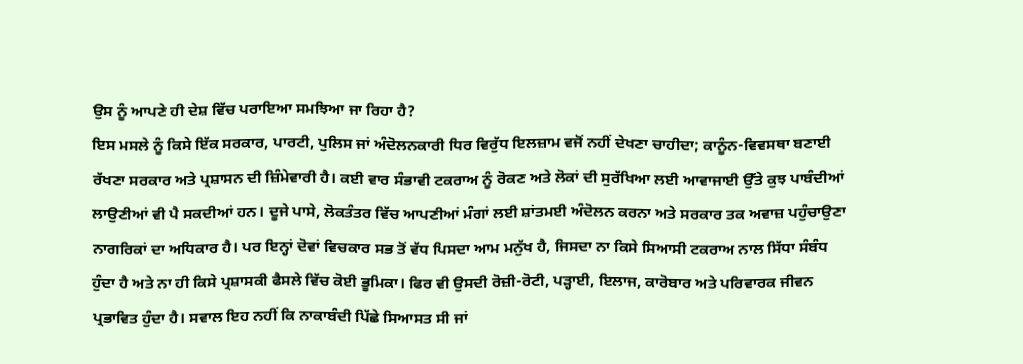ਉਸ ਨੂੰ ਆਪਣੇ ਹੀ ਦੇਸ਼ ਵਿੱਚ ਪਰਾਇਆ ਸਮਝਿਆ ਜਾ ਰਿਹਾ ਹੈ?
ਇਸ ਮਸਲੇ ਨੂੰ ਕਿਸੇ ਇੱਕ ਸਰਕਾਰ, ਪਾਰਟੀ, ਪੁਲਿਸ ਜਾਂ ਅੰਦੋਲਨਕਾਰੀ ਧਿਰ ਵਿਰੁੱਧ ਇਲਜ਼ਾਮ ਵਜੋਂ ਨਹੀਂ ਦੇਖਣਾ ਚਾਹੀਦਾ; ਕਾਨੂੰਨ-ਵਿਵਸਥਾ ਬਣਾਈ ਰੱਖਣਾ ਸਰਕਾਰ ਅਤੇ ਪ੍ਰਸ਼ਾਸਨ ਦੀ ਜ਼ਿੰਮੇਵਾਰੀ ਹੈ। ਕਈ ਵਾਰ ਸੰਭਾਵੀ ਟਕਰਾਅ ਨੂੰ ਰੋਕਣ ਅਤੇ ਲੋਕਾਂ ਦੀ ਸੁਰੱਖਿਆ ਲਈ ਆਵਾਜਾਈ ਉੱਤੇ ਕੁਝ ਪਾਬੰਦੀਆਂ ਲਾਉਣੀਆਂ ਵੀ ਪੈ ਸਕਦੀਆਂ ਹਨ। ਦੂਜੇ ਪਾਸੇ, ਲੋਕਤੰਤਰ ਵਿੱਚ ਆਪਣੀਆਂ ਮੰਗਾਂ ਲਈ ਸ਼ਾਂਤਮਈ ਅੰਦੋਲਨ ਕਰਨਾ ਅਤੇ ਸਰਕਾਰ ਤਕ ਅਵਾਜ਼ ਪਹੁੰਚਾਉਣਾ ਨਾਗਰਿਕਾਂ ਦਾ ਅਧਿਕਾਰ ਹੈ। ਪਰ ਇਨ੍ਹਾਂ ਦੋਵਾਂ ਵਿਚਕਾਰ ਸਭ ਤੋਂ ਵੱਧ ਪਿਸਦਾ ਆਮ ਮਨੁੱਖ ਹੈ, ਜਿਸਦਾ ਨਾ ਕਿਸੇ ਸਿਆਸੀ ਟਕਰਾਅ ਨਾਲ ਸਿੱਧਾ ਸੰਬੰਧ ਹੁੰਦਾ ਹੈ ਅਤੇ ਨਾ ਹੀ ਕਿਸੇ ਪ੍ਰਸ਼ਾਸਕੀ ਫੈਸਲੇ ਵਿੱਚ ਕੋਈ ਭੂਮਿਕਾ। ਫਿਰ ਵੀ ਉਸਦੀ ਰੋਜ਼ੀ-ਰੋਟੀ, ਪੜ੍ਹਾਈ, ਇਲਾਜ, ਕਾਰੋਬਾਰ ਅਤੇ ਪਰਿਵਾਰਕ ਜੀਵਨ ਪ੍ਰਭਾਵਿਤ ਹੁੰਦਾ ਹੈ। ਸਵਾਲ ਇਹ ਨਹੀਂ ਕਿ ਨਾਕਾਬੰਦੀ ਪਿੱਛੇ ਸਿਆਸਤ ਸੀ ਜਾਂ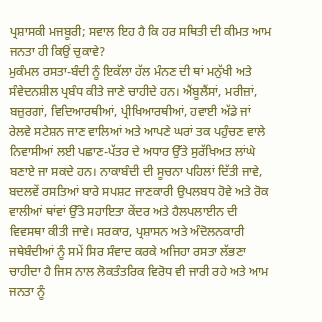ਪ੍ਰਸ਼ਾਸਕੀ ਮਜਬੂਰੀ; ਸਵਾਲ ਇਹ ਹੈ ਕਿ ਹਰ ਸਥਿਤੀ ਦੀ ਕੀਮਤ ਆਮ ਜਨਤਾ ਹੀ ਕਿਉਂ ਚੁਕਾਵੇ?
ਮੁਕੰਮਲ ਰਸਤਾ-ਬੰਦੀ ਨੂੰ ਇਕੱਲਾ ਹੱਲ ਮੰਨਣ ਦੀ ਥਾਂ ਮਨੁੱਖੀ ਅਤੇ ਸੰਵੇਦਨਸ਼ੀਲ ਪ੍ਰਬੰਧ ਕੀਤੇ ਜਾਣੇ ਚਾਹੀਦੇ ਹਨ। ਐਂਬੂਲੈਂਸਾਂ, ਮਰੀਜ਼ਾਂ, ਬਜ਼ੁਰਗਾਂ, ਵਿਦਿਆਰਥੀਆਂ, ਪ੍ਰੀਖਿਆਰਥੀਆਂ, ਹਵਾਈ ਅੱਡੇ ਜਾਂ ਰੇਲਵੇ ਸਟੇਸ਼ਨ ਜਾਣ ਵਾਲਿਆਂ ਅਤੇ ਆਪਣੇ ਘਰਾਂ ਤਕ ਪਹੁੰਚਣ ਵਾਲੇ ਨਿਵਾਸੀਆਂ ਲਈ ਪਛਾਣ-ਪੱਤਰ ਦੇ ਅਧਾਰ ਉੱਤੇ ਸੁਰੱਖਿਅਤ ਲਾਂਘੇ ਬਣਾਏ ਜਾ ਸਕਦੇ ਹਨ। ਨਾਕਾਬੰਦੀ ਦੀ ਸੂਚਨਾ ਪਹਿਲਾਂ ਦਿੱਤੀ ਜਾਵੇ, ਬਦਲਵੇਂ ਰਸਤਿਆਂ ਬਾਰੇ ਸਪਸ਼ਟ ਜਾਣਕਾਰੀ ਉਪਲਬਧ ਹੋਵੇ ਅਤੇ ਰੋਕ ਵਾਲੀਆਂ ਥਾਂਵਾਂ ਉੱਤੇ ਸਹਾਇਤਾ ਕੇਂਦਰ ਅਤੇ ਹੈਲਪਲਾਈਨ ਦੀ ਵਿਵਸਥਾ ਕੀਤੀ ਜਾਵੇ। ਸਰਕਾਰ, ਪ੍ਰਸ਼ਾਸਨ ਅਤੇ ਅੰਦੋਲਨਕਾਰੀ ਜਥੇਬੰਦੀਆਂ ਨੂੰ ਸਮੇਂ ਸਿਰ ਸੰਵਾਦ ਕਰਕੇ ਅਜਿਹਾ ਰਸਤਾ ਲੱਭਣਾ ਚਾਹੀਦਾ ਹੈ ਜਿਸ ਨਾਲ ਲੋਕਤੰਤਰਿਕ ਵਿਰੋਧ ਵੀ ਜਾਰੀ ਰਹੇ ਅਤੇ ਆਮ ਜਨਤਾ ਨੂੰ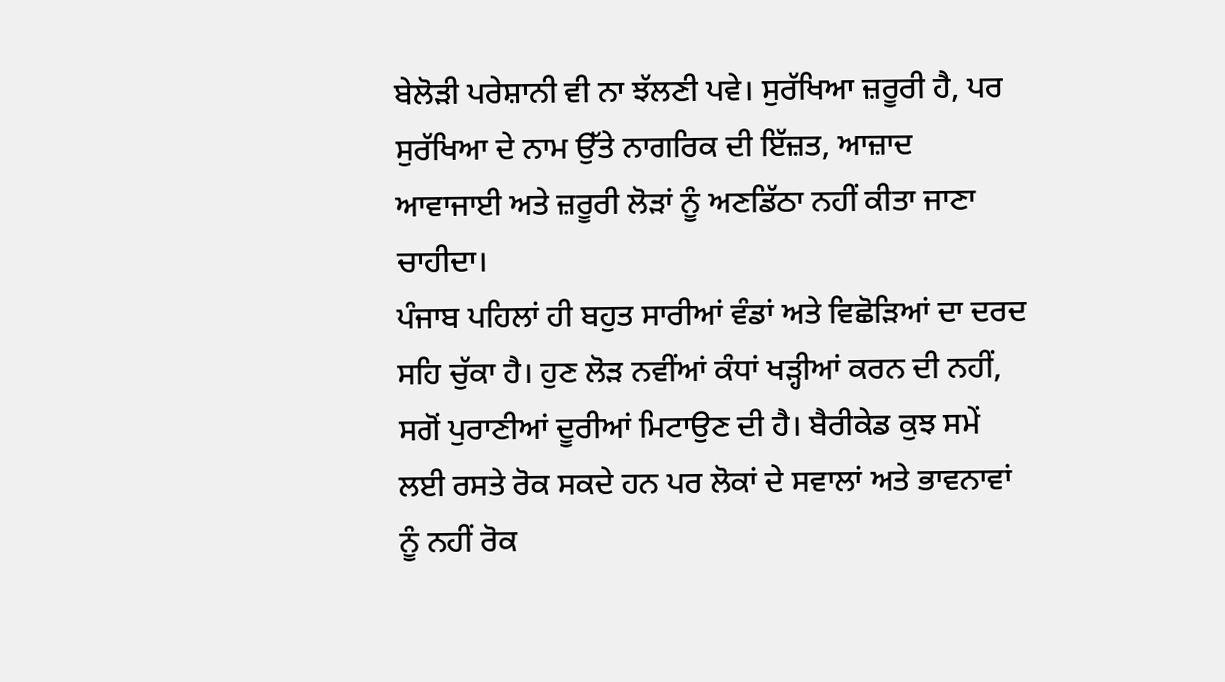ਬੇਲੋੜੀ ਪਰੇਸ਼ਾਨੀ ਵੀ ਨਾ ਝੱਲਣੀ ਪਵੇ। ਸੁਰੱਖਿਆ ਜ਼ਰੂਰੀ ਹੈ, ਪਰ ਸੁਰੱਖਿਆ ਦੇ ਨਾਮ ਉੱਤੇ ਨਾਗਰਿਕ ਦੀ ਇੱਜ਼ਤ, ਆਜ਼ਾਦ ਆਵਾਜਾਈ ਅਤੇ ਜ਼ਰੂਰੀ ਲੋੜਾਂ ਨੂੰ ਅਣਡਿੱਠਾ ਨਹੀਂ ਕੀਤਾ ਜਾਣਾ ਚਾਹੀਦਾ।
ਪੰਜਾਬ ਪਹਿਲਾਂ ਹੀ ਬਹੁਤ ਸਾਰੀਆਂ ਵੰਡਾਂ ਅਤੇ ਵਿਛੋੜਿਆਂ ਦਾ ਦਰਦ ਸਹਿ ਚੁੱਕਾ ਹੈ। ਹੁਣ ਲੋੜ ਨਵੀਂਆਂ ਕੰਧਾਂ ਖੜ੍ਹੀਆਂ ਕਰਨ ਦੀ ਨਹੀਂ, ਸਗੋਂ ਪੁਰਾਣੀਆਂ ਦੂਰੀਆਂ ਮਿਟਾਉਣ ਦੀ ਹੈ। ਬੈਰੀਕੇਡ ਕੁਝ ਸਮੇਂ ਲਈ ਰਸਤੇ ਰੋਕ ਸਕਦੇ ਹਨ ਪਰ ਲੋਕਾਂ ਦੇ ਸਵਾਲਾਂ ਅਤੇ ਭਾਵਨਾਵਾਂ ਨੂੰ ਨਹੀਂ ਰੋਕ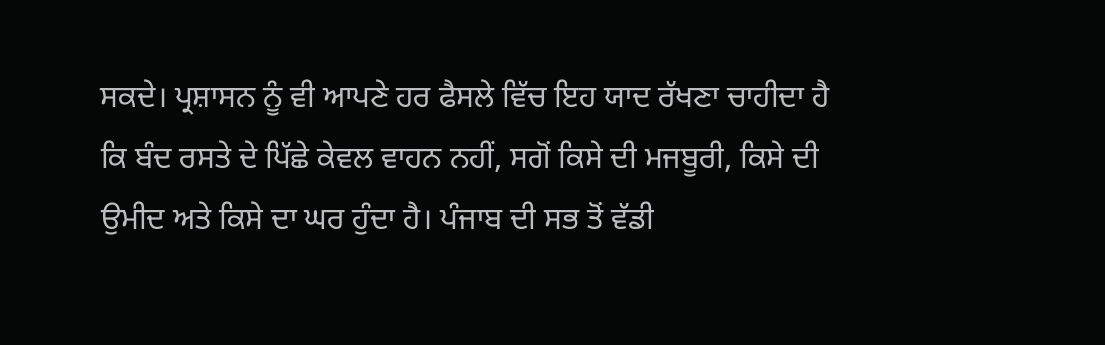ਸਕਦੇ। ਪ੍ਰਸ਼ਾਸਨ ਨੂੰ ਵੀ ਆਪਣੇ ਹਰ ਫੈਸਲੇ ਵਿੱਚ ਇਹ ਯਾਦ ਰੱਖਣਾ ਚਾਹੀਦਾ ਹੈ ਕਿ ਬੰਦ ਰਸਤੇ ਦੇ ਪਿੱਛੇ ਕੇਵਲ ਵਾਹਨ ਨਹੀਂ, ਸਗੋਂ ਕਿਸੇ ਦੀ ਮਜਬੂਰੀ, ਕਿਸੇ ਦੀ ਉਮੀਦ ਅਤੇ ਕਿਸੇ ਦਾ ਘਰ ਹੁੰਦਾ ਹੈ। ਪੰਜਾਬ ਦੀ ਸਭ ਤੋਂ ਵੱਡੀ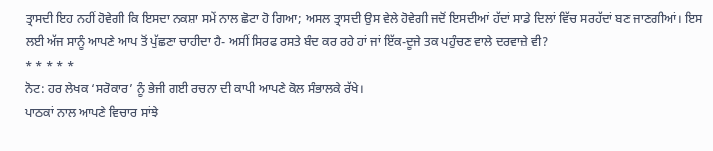ਤ੍ਰਾਸਦੀ ਇਹ ਨਹੀਂ ਹੋਵੇਗੀ ਕਿ ਇਸਦਾ ਨਕਸ਼ਾ ਸਮੇਂ ਨਾਲ ਛੋਟਾ ਹੋ ਗਿਆ; ਅਸਲ ਤ੍ਰਾਸਦੀ ਉਸ ਵੇਲੇ ਹੋਵੇਗੀ ਜਦੋਂ ਇਸਦੀਆਂ ਹੱਦਾਂ ਸਾਡੇ ਦਿਲਾਂ ਵਿੱਚ ਸਰਹੱਦਾਂ ਬਣ ਜਾਣਗੀਆਂ। ਇਸ ਲਈ ਅੱਜ ਸਾਨੂੰ ਆਪਣੇ ਆਪ ਤੋਂ ਪੁੱਛਣਾ ਚਾਹੀਦਾ ਹੈ- ਅਸੀਂ ਸਿਰਫ ਰਸਤੇ ਬੰਦ ਕਰ ਰਹੇ ਹਾਂ ਜਾਂ ਇੱਕ-ਦੂਜੇ ਤਕ ਪਹੁੰਚਣ ਵਾਲੇ ਦਰਵਾਜ਼ੇ ਵੀ?
* * * * *
ਨੋਟ: ਹਰ ਲੇਖਕ ‘ਸਰੋਕਾਰ’ ਨੂੰ ਭੇਜੀ ਗਈ ਰਚਨਾ ਦੀ ਕਾਪੀ ਆਪਣੇ ਕੋਲ ਸੰਭਾਲਕੇ ਰੱਖੇ।
ਪਾਠਕਾਂ ਨਾਲ ਆਪਣੇ ਵਿਚਾਰ ਸਾਂਝੇ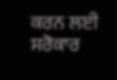ਕਰਨ ਲਈ ਸਰੋਕਾਰ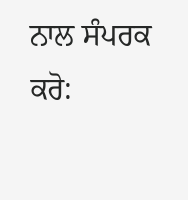ਨਾਲ ਸੰਪਰਕ ਕਰੋ: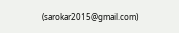(sarokar2015@gmail.com)